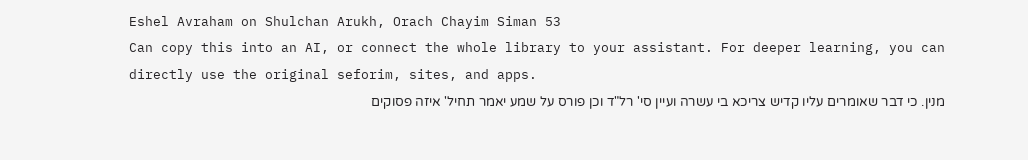Eshel Avraham on Shulchan Arukh, Orach Chayim Siman 53
Can copy this into an AI, or connect the whole library to your assistant. For deeper learning, you can directly use the original seforim, sites, and apps.
מנין. כי דבר שאומרים עליו קדיש צריכא בי עשרה ועיין סי' רל"ד וכן פורס על שמע יאמר תחיל' איזה פסוקים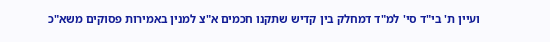ועיין ת' בי"ד סי' למ"ד דמחלק בין קדיש שתקנו חכמים א"צ למנין באמירות פסוקים משא"כ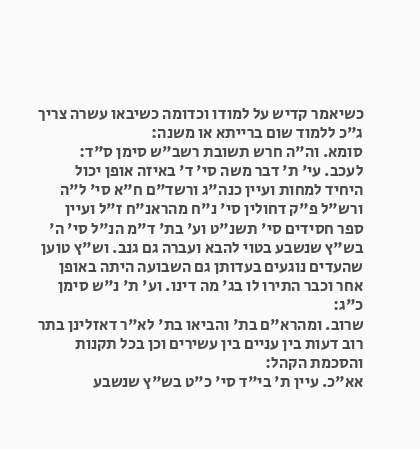כשיאמר קדיש על למודו וכדומה כשיבאו עשרה צריך ג"כ ללמוד שום ברייתא או משנה:
סומא. וה"ה חרש תשובת רשב"ש סימן ס"ד:
לעכב. עי' ת' דבר משה סי' ד' באיזה אופן יכול היחיד למחות ועיין כנה"ג ורשד"ם ח"א סי' ל"ה ורש"ל פ"ק דחולין סי' נ"ח מהראנ"ח ז"ל ועיין ספר חסידים סי' תשנ"ט וע' בת' ד"מ הנ"ל סי' ה' בש"ץ שנשבע בטוי להבא ועברה גם גנב. וש"ץ טוען שהעדים נוגעים בעדותן גם השבועה היתה באופן אחר וכבר התירו לו בג' מה דינו. וע' ת' נ"ש סימן כ"ג:
שרוב. ומהרא"ם בת' והביאו בת' לא"ר דאזלינן בתר רוב דעות בין עניים בין עשירים וכן בכל תקנות והסכמת הקהל:
אא"כ. עיין ת' בי"ד סי' כ"ט בש"ץ שנשבע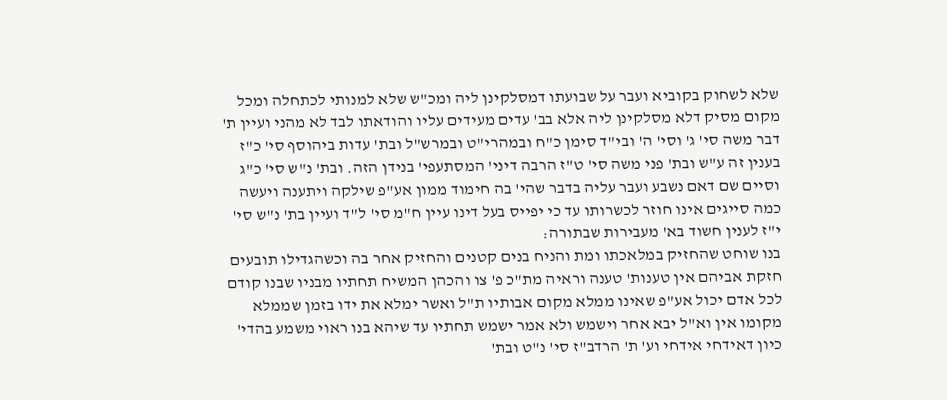שלא לשחוק בקוביא ועבר על שבועתו דמסלקינן ליה ומכ"ש שלא למנותי לכתחלה ומכל מקום מסיק דלא מסלקינן ליה אלא בב' עדים מעידים עליו והודאתו לבד לא מהני ועיין ת' דבר משה סי' ג' וסי' ה' ובי"ד סימן כ"ח ובמהרי"ט ובמרש"ל ובת' עדות ביהוסף סי' כ"ז בענין זה ע"ש ובת' פני משה סי' ט"ז הרבה דיני' המסתעפי' בנידן הזה. ובת' נ"ש סי' כ"ג וסיים שם דאם נשבע ועבר עליה בדבר שהי' בה חימוד ממון אע"פ שילקה ויתענה ויעשה כמה סייגים אינו חוזר לכשרותו עד כי יפייס בעל דינו עיין ח"מ סי' ל"ד ועיין בת' נ"ש סי' י"ז לענין חשוד בא' מעבירות שבתורה:
בנו שוחט שהחזיק במלאכתו ומת והניח בנים קטנים והחזיק אחר בה וכשהגדילו תובעים חזקת אביהם אין טענות' טענה וראיה מת"כ פ' צו והכהן המשיח תחתיו מבניו שבנו קודם לכל אדם יכול אע"פ שאינו ממלא מקום אבותיו ת"ל ואשר ימלא את ידו בזמן שממלא מקומו אין וא"ל יבא אחר וישמש ולא אמר ישמש תחתיו עד שיהא בנו ראוי משמע בהדי' כיון דאידחי אידחי וע' ת' הרדב"ז סי' נ"ט ובת'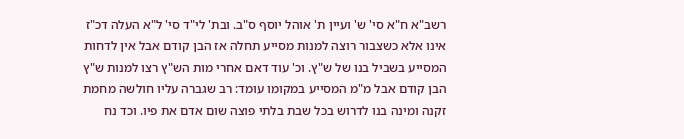רשב"א ח"א סי' ש' ועיין ת' אוהל יוסף ס"ב. ובת' לי"ד סי' ל"א העלה דכ"ז אינו אלא כשצבור רוצה למנות מסייע תחלה אז הבן קודם אבל אין לדחות המסייע בשביל בנו של ש"ץ. וכ' עוד דאם אחרי מות הש"ץ רצו למנות ש"ץ הבן קודם אבל מ"מ המסייע במקומו עומד: רב שגברה עליו חולשה מחמת זקנה ומינה בנו לדרוש בכל שבת בלתי פוצה שום אדם את פיו. וכד נח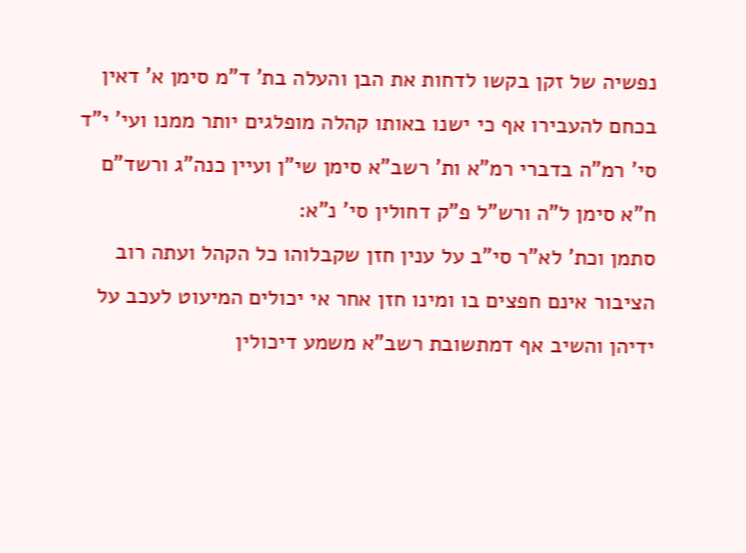נפשיה של זקן בקשו לדחות את הבן והעלה בת' ד"מ סימן א' דאין בכחם להעבירו אף כי ישנו באותו קהלה מופלגים יותר ממנו ועי' י"ד סי' רמ"ה בדברי רמ"א ות' רשב"א סימן שי"ן ועיין כנה"ג ורשד"ם ח"א סימן ל"ה ורש"ל פ"ק דחולין סי' נ"א:
סתמן וכת' לא"ר סי"ב על ענין חזן שקבלוהו כל הקהל ועתה רוב הציבור אינם חפצים בו ומינו חזן אחר אי יכולים המיעוט לעכב על ידיהן והשיב אף דמתשובת רשב"א משמע דיכולין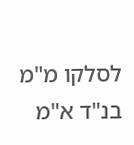לסלקו מ"מ בנ"ד א"מ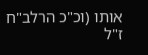אותו (וכ"כ הרלב"ח ז"ל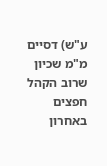ע"ש) דסיים מ"מ שכיון שרוב הקהל חפצים באחרון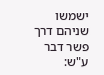ישמשו שניהם דרך פשר דבר ע"ש: